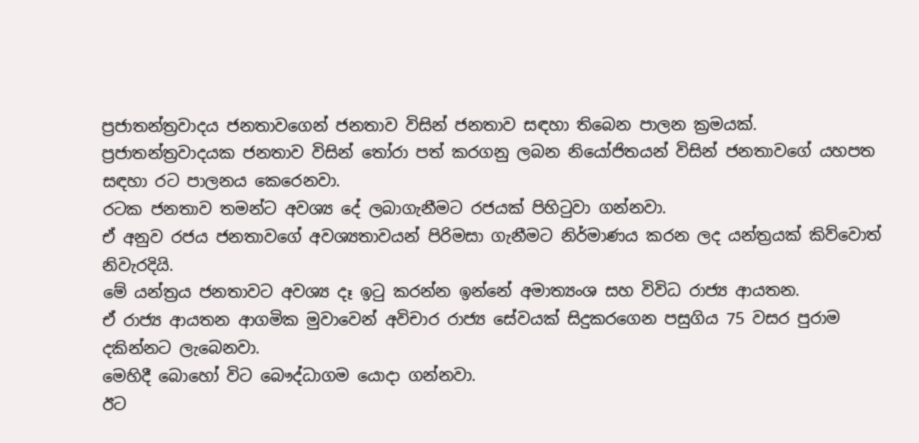ප්‍රජාතන්ත්‍රවාදය ජනතාවගෙන් ජනතාව විසින් ජනතාව සඳහා තිබෙන පාලන ක්‍රමයක්.
ප්‍රජාතන්ත්‍රවාදයක ජනතාව විසින් තෝරා පත් කරගනු ලබන නියෝජිතයන් විසින් ජනතාවගේ යහපත සඳහා රට පාලනය කෙරෙනවා.
රටක ජනතාව තමන්ට අවශ්‍ය දේ ලබාගැනීමට රජයක් පිහිටුවා ගන්නවා.
ඒ අනුව රජය ජනතාවගේ අවශ්‍යතාවයන් පිරිමසා ගැනීමට නිර්මාණය කරන ලද යන්ත්‍රයක් කිව්වොත් නිවැරදියි.
මේ යන්ත්‍රය ජනතාවට අවශ්‍ය දෑ ඉටු කරන්න ඉන්නේ අමාත්‍යංශ සහ විවිධ රාජ්‍ය ආයතන.
ඒ රාජ්‍ය ආයතන ආගමික මුවාවෙන් අවිචාර රාජ්‍ය සේවයක් සිදුකරගෙන පසුගිය 75 වසර පුරාම දකින්නට ලැබෙනවා.
මෙහිදී බොහෝ විට බෞද්ධාගම යොදා ගන්නවා.
ඊට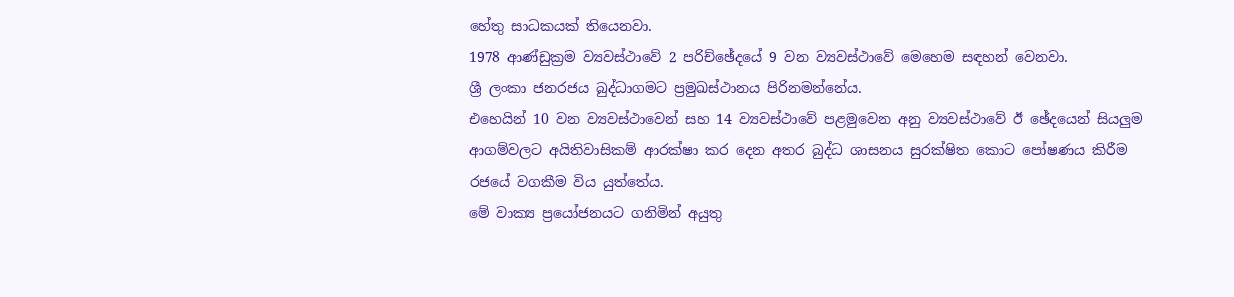හේතු සාධකයක් තියෙනවා.
1978 ආණ්ඩුක්‍රම ව්‍යවස්ථාවේ 2 පරිච්ඡේදයේ 9 වන ව්‍යවස්ථාවේ මෙහෙම සඳහන් වෙනවා.
ශ්‍රී ලංකා ජනරජය බුද්ධාගමට ප්‍රමුඛස්ථානය පිරිනමන්නේය.
එහෙයින් 10 වන ව්‍යවස්ථාවෙන් සහ 14 ව්‍යවස්ථාවේ පළමුවෙන අනු ව්‍යවස්ථාවේ ඊ ඡේදයෙන් සියලුම ආගම්වලට අයිතිවාසිකම් ආරක්ෂා කර දෙන අතර බුද්ධ ශාසනය සුරක්ෂිත කොට පෝෂණය කිරීම රජයේ වගකීම විය යුත්තේය.
මේ වාක්‍ය ප්‍රයෝජනයට ගනිමින් අයුතු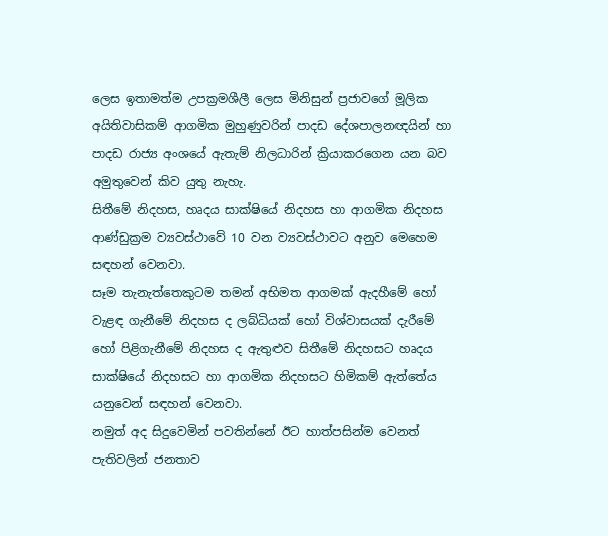ලෙස ඉතාමත්ම උපක්‍රමශීලී ලෙස මිනිසුන් ප්‍රජාවගේ මූලික අයිතිවාසිකම් ආගමික මුහුණුවරින් පාදඩ දේශපාලනඥයින් හා පාදඩ රාජ්‍ය අංශයේ ඇතැම් නිලධාරින් ක්‍රියාකරගෙන යන බව අමුතුවෙන් කිව යුතු නැහැ.
සිතීමේ නිදහස, හෘදය සාක්ෂියේ නිදහස හා ආගමික නිදහස ආණ්ඩුක්‍රම ව්‍යවස්ථාවේ 10 වන ව්‍යවස්ථාවට අනුව මෙහෙම සඳහන් වෙනවා.
සෑම තැනැත්තෙකුටම තමන් අභිමත ආගමක් ඇදහීමේ හෝ වැළඳ ගැනීමේ නිදහස ද ලබ්ධියක් හෝ විශ්වාසයක් දැරීමේ හෝ පිළිගැනීමේ නිදහස ද ඇතුළුව සිතීමේ නිදහසට හෘදය සාක්ෂියේ නිදහසට හා ආගමික නිදහසට හිමිකම් ඇත්තේය යනුවෙන් සඳහන් වෙනවා.
නමුත් අද සිදුවෙමින් පවතින්නේ ඊට හාත්පසින්ම වෙනත් පැතිවලින් ජනතාව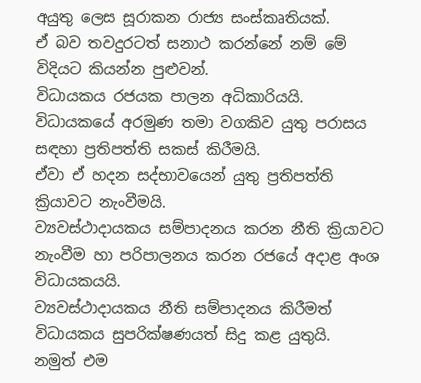අයුතු ලෙස සූරාකන රාජ්‍ය සංස්කෘතියක්.
ඒ බව තවදුරටත් සනාථ කරන්නේ නම් මේ විදියට කියන්න පුළුවන්.
විධායකය රජයක පාලන අධිකාරියයි.
විධායකයේ අරමුණ තමා වගකිව යුතු පරාසය සඳහා ප්‍රතිපත්ති සකස් කිරීමයි.
ඒවා ඒ හදන සද්භාවයෙන් යුතු ප්‍රතිපත්ති ක්‍රියාවට නැංවීමයි.
ව්‍යවස්ථාදායකය සම්පාදනය කරන නීති ක්‍රියාවට නැංවීම හා පරිපාලනය කරන රජයේ අදාළ අංශ විධායකයයි.
ව්‍යවස්ථාදායකය නීති සම්පාදනය කිරීමත් විධායකය සුපරික්ෂණයත් සිදු කළ යුතුයි.
නමුත් එම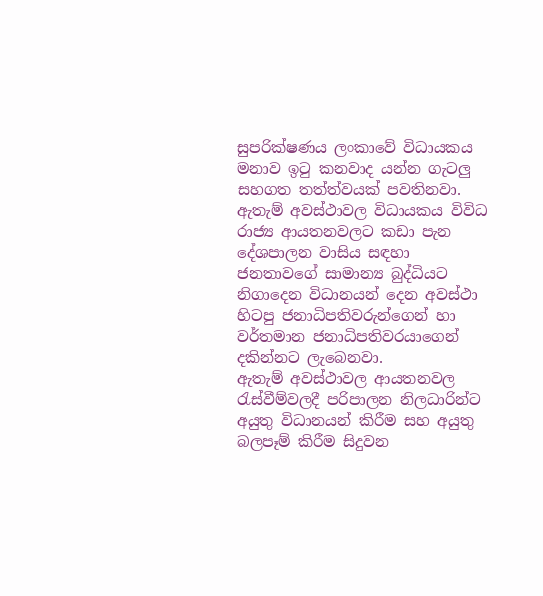සුපරික්ෂණය ලංකාවේ විධායකය මනාව ඉටු කනවාද යන්න ගැටලු සහගත තත්ත්වයක් පවතිනවා.
ඇතැම් අවස්ථාවල විධායකය විවිධ රාජ්‍ය ආයතනවලට කඩා පැන දේශපාලන වාසිය සඳහා ජනතාවගේ සාමාන්‍ය බුද්ධියට නිගාදෙන විධානයන් දෙන අවස්ථා හිටපු ජනාධිපතිවරුන්ගෙන් හා වර්තමාන ජනාධිපතිවරයාගෙන් දකින්නට ලැබෙනවා.
ඇතැම් අවස්ථාවල ආයතනවල රැස්වීම්වලදී පරිපාලන නිලධාරින්ට අයුතු විධානයන් කිරීම සහ අයුතු බලපෑම් කිරීම සිදුවන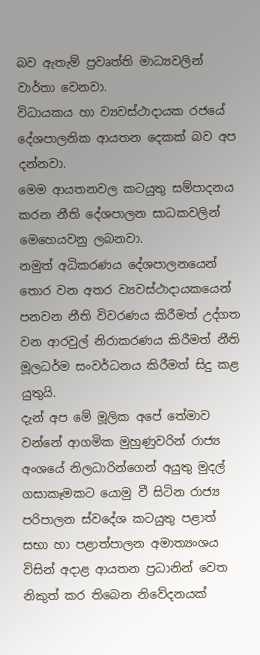බව ඇතැම් ප්‍රවෘත්ති මාධ්‍යවලින් වාර්තා වෙනවා.
විධායකය හා ව්‍යවස්ථාදායක රජයේ දේශපාලනික ආයතන දෙකක් බව අප දන්නවා.
මෙම ආයතනවල කටයුතු සම්පාදනය කරන නීති දේශපාලන සාධකවලින් මෙහෙයවනු ලබනවා.
නමුත් අධිකරණය දේශපාලනයෙන් තොර වන අතර ව්‍යවස්ථාදායකයෙන් පනවන නීති විවරණය කිරීමත් උද්ගත වන ආරවුල් නිරාකරණය කිරීමත් නීති මූලධර්ම සංවර්ධනය කිරීමත් සිදු කළ යුතුයි.
දැන් අප මේ මූලික අපේ තේමාව වන්නේ ආගමික මුහුණුවරින් රාජ්‍ය අංශයේ නිලධාරින්ගෙන් අයුතු මුදල් ගසාකෑමකට යොමු වී සිටින රාජ්‍ය පරිපාලන ස්වදේශ කටයුතු පළාත් සභා හා පළාත්පාලන අමාත්‍යංශය විසින් අදාළ ආයතන ප්‍රධානින් වෙත නිකුත් කර තිබෙන නිවේදනයක්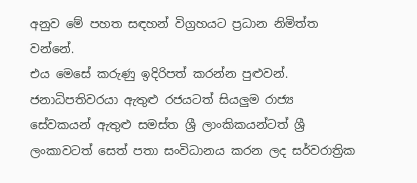අනුව මේ පහත සඳහන් විග්‍රහයට ප්‍රධාන නිමිත්ත වන්නේ.
එය මෙසේ කරුණු ඉදිරිපත් කරන්න පුළුවන්.
ජනාධිපතිවරයා ඇතුළු රජයටත් සියලුම රාජ්‍ය සේවකයන් ඇතුළු සමස්ත ශ්‍රී ලාංකිකයන්ටත් ශ්‍රී ලංකාවටත් සෙත් පතා සංවිධානය කරන ලද සර්වරාත්‍රික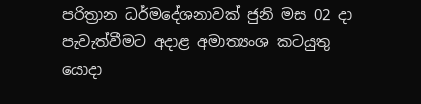පරිත්‍රාන ධර්මදේශනාවක් ජුනි මස 02 දා පැවැත්වීමට අදාළ අමාත්‍යංශ කටයුතු යොදා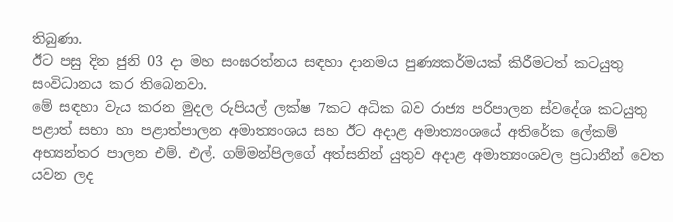තිබුණා.
ඊට පසු දින ජුනි 03 දා මහ සංඝරත්නය සඳහා දානමය පුණ්‍යකර්මයක් කිරීමටත් කටයුතු සංවිධානය කර තිබෙනවා.
මේ සඳහා වැය කරන මුදල රුපියල් ලක්ෂ 7කට අධික බව රාජ්‍ය පරිපාලන ස්වදේශ කටයුතු පළාත් සභා හා පළාත්පාලන අමාත්‍යංශය සහ ඊට අදාළ අමාත්‍යංශයේ අතිරේක ලේකම් අභ්‍යන්තර පාලන එම්. එල්. ගම්මන්පිලගේ අත්සනින් යුතුව අදාළ අමාත්‍යංශවල ප්‍රධානීන් වෙත යවන ලද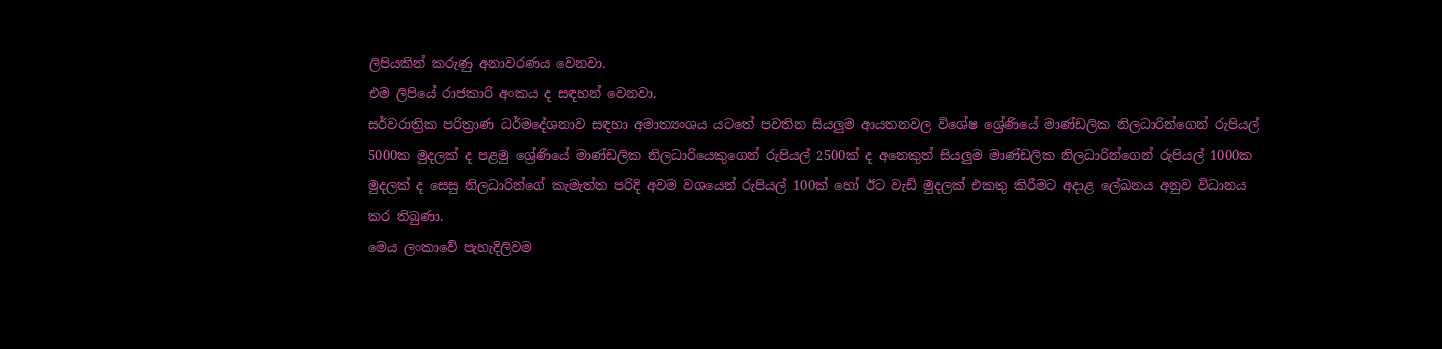ලිපියකින් කරුණු අනාවරණය වෙනවා.
එම ලිපියේ රාජකාරි අංකය ද සඳහන් වෙනවා.
සර්වරාත්‍රික පරිත්‍රාණ ධර්මදේශනාව සඳහා අමාත්‍යංශය යටතේ පවතින සියලුම ආයතනවල විශේෂ ශ්‍රේණියේ මාණ්ඩලික නිලධාරින්ගෙන් රුපියල් 5000ක මුදලක් ද පළමු ශ්‍රේණියේ මාණ්ඩලික නිලධාරියෙකුගෙන් රුපියල් 2500ක් ද අනෙකුත් සියලුම මාණ්ඩලික නිලධාරින්ගෙන් රුපියල් 1000ක මුදලක් ද සෙසු නිලධාරින්ගේ කැමැත්ත පරිදි අවම වශයෙන් රුපියල් 100ක් හෝ ඊට වැඩි මුදලක් එකතු කිරීමට අදාළ ලේඛනය අනුව විධානය කර තිබුණා.
මෙය ලංකාවේ පැහැදිලිවම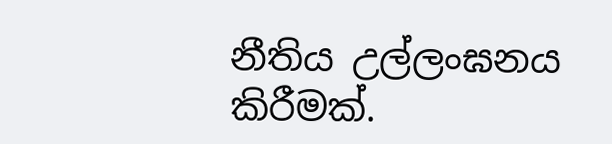නීතිය උල්ලංඝනය කිරීමක්.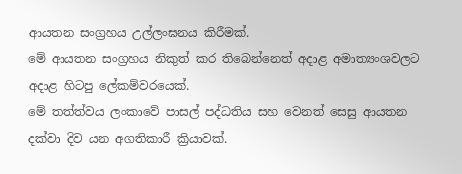ආයතන සංග්‍රහය උල්ලංඝනය කිරීමක්.
මේ ආයතන සංග්‍රහය නිකුත් කර තිබෙන්නෙත් අදාළ අමාත්‍යංශවලට අදාළ හිටපු ලේකම්වරයෙක්.
මේ තත්ත්වය ලංකාවේ පාසල් පද්ධතිය සහ වෙනත් සෙසු ආයතන දක්වා දිව යන අගතිකාරී ක්‍රියාවක්.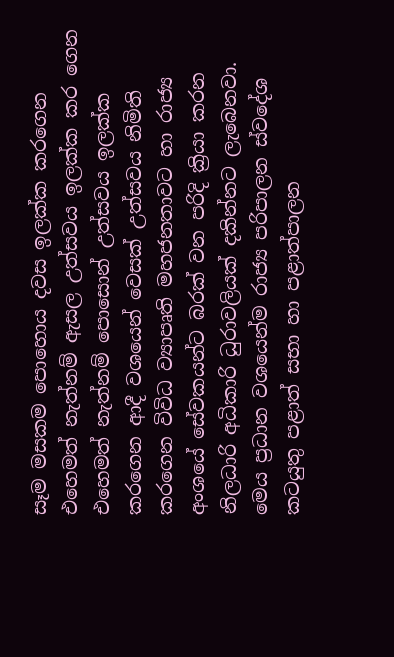සෑම මසකම පොහොය දවස ඉලක්ක කරගෙන එහෙමත් නැත්නම් ඇසල උත්සවය ඉලක්ක කර ගෙන එහෙමත් නැත්නම් පොසොන් උත්සවය ඉලක්ක කරගෙන ආදී වශයෙන් වෙසක් උත්සවය නිමිති කරගෙන විවිධ ව්‍යාපෘති මහජනතාවට හා රාජ්‍ය අංශයේ සේවකයන්ට බරක් වන පරිදි ක්‍රියා කරන නිලධාරි අධිකාරි ධුරාවලියක් දකින්නට ලැබෙනවා.
මෙය ප්‍රධාන වශයෙන්ම රාජ්‍ය පරිපාලන ස්වදේශ කටයුතු පළාත් සභා හා පළාත්පාලන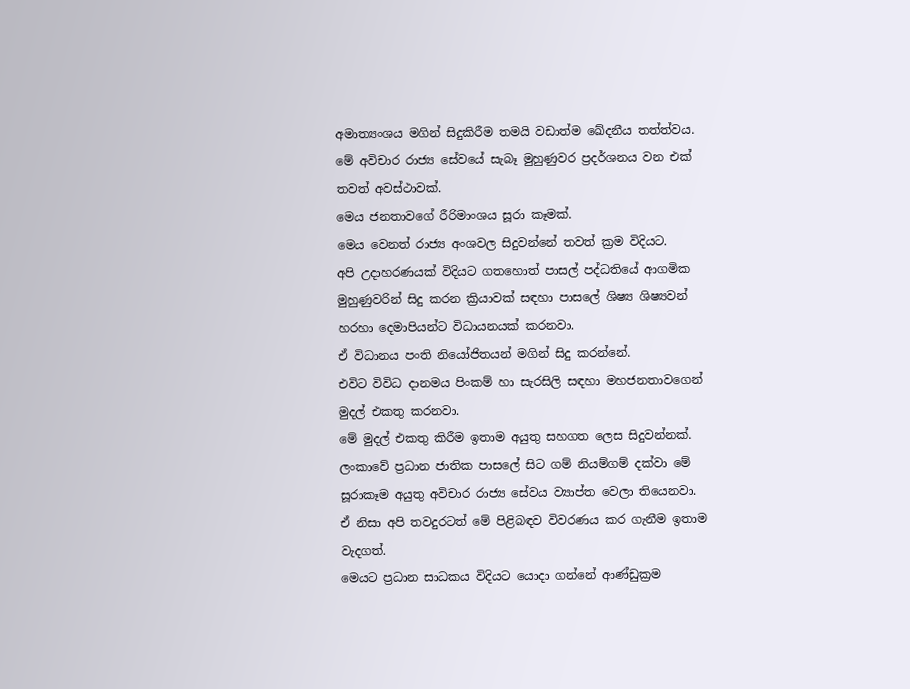අමාත්‍යංශය මගින් සිදුකිරීම තමයි වඩාත්ම ඛේදනීය තත්ත්වය.
මේ අවිචාර රාජ්‍ය සේවයේ සැබෑ මුහුණුවර ප්‍රදර්ශනය වන එක් තවත් අවස්ථාවක්.
මෙය ජනතාවගේ රීරිමාංශය සූරා කෑමක්.
මෙය වෙනත් රාජ්‍ය අංශවල සිදුවන්නේ තවත් ක්‍රම විදියට.
අපි උදාහරණයක් විදියට ගතහොත් පාසල් පද්ධතියේ ආගමික මුහුණුවරින් සිදු කරන ක්‍රියාවක් සඳහා පාසලේ ශිෂ්‍ය ශිෂ්‍යවන් හරහා දෙමාපියන්ට විධායනයක් කරනවා.
ඒ විධානය පංති නියෝජිතයන් මගින් සිදු කරන්නේ.
එවිට විවිධ දානමය පිංකම් හා සැරසිලි සඳහා මහජනතාවගෙන් මුදල් එකතු කරනවා.
මේ මුදල් එකතු කිරීම ඉතාම අයුතු සහගත ලෙස සිදුවන්නක්.
ලංකාවේ ප්‍රධාන ජාතික පාසලේ සිට ගම් නියම්ගම් දක්වා මේ සූරාකෑම අයුතු අවිචාර රාජ්‍ය සේවය ව්‍යාප්ත වෙලා තියෙනවා.
ඒ නිසා අපි තවදුරටත් මේ පිළිබඳව විවරණය කර ගැනීම ඉතාම වැදගත්.
මෙයට ප්‍රධාන සාධකය විදියට යොදා ගන්නේ ආණ්ඩුක්‍රම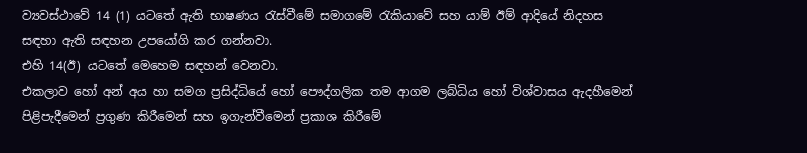ව්‍යවස්ථාවේ 14 (1) යටතේ ඇති භාෂණය රැස්වීමේ සමාගමේ රැකියාවේ සහ යාම් ඊම් ආදියේ නිදහස සඳහා ඇති සඳහන උපයෝගි කර ගන්නවා.
එහි 14(ඊ) යටතේ මෙහෙම සඳහන් වෙනවා.
එකලාව හෝ අන් අය හා සමග ප්‍රසිද්ධියේ හෝ පෞද්ගලික තම ආගම ලබ්ධිය හෝ විශ්වාසය ඇදහීමෙන් පිළිපැදීමෙන් ප්‍රගුණ කිරීමෙන් සහ ඉගැන්වීමෙන් ප්‍රකාශ කිරීමේ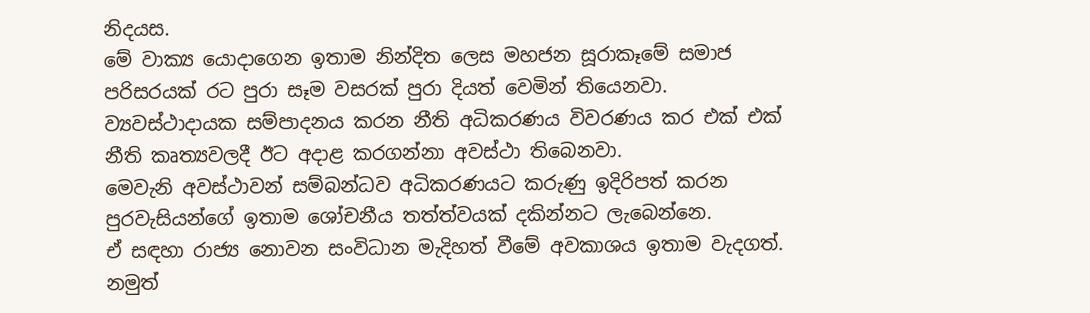නිදයස.
මේ වාක්‍ය යොදාගෙන ඉතාම නින්දිත ලෙස මහජන සූරාකෑමේ සමාජ පරිසරයක් රට පුරා සෑම වසරක් පුරා දියත් වෙමින් තියෙනවා.
ව්‍යවස්ථාදායක සම්පාදනය කරන නීති අධිකරණය විවරණය කර එක් එක් නීති කෘත්‍යවලදී ඊට අදාළ කරගන්නා අවස්ථා තිබෙනවා.
මෙවැනි අවස්ථාවන් සම්බන්ධව අධිකරණයට කරුණු ඉදිරිපත් කරන පුරවැසියන්ගේ ඉතාම ශෝචනීය තත්ත්වයක් දකින්නට ලැබෙන්නෙ.
ඒ සඳහා රාජ්‍ය නොවන සංවිධාන මැදිහත් වීමේ අවකාශය ඉතාම වැදගත්.
නමුත්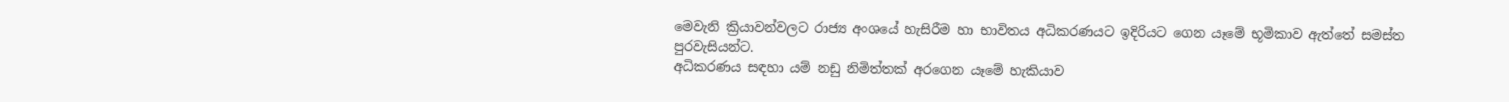මෙවැනි ක්‍රියාවන්වලට රාජ්‍ය අංශයේ හැසිරීම හා භාවිතය අධිකරණයට ඉදිරියට ගෙන යෑමේ භූමිකාව ඇත්තේ සමස්ත පුරවැසියන්ට.
අධිකරණය සඳහා යම් නඩු නිමිත්තක් අරගෙන යෑමේ හැකියාව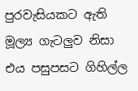පුරවැසියකට ඇති මූල්‍ය ගැටලු‍ව නිසා එය පසුපසට ගිහිල්ල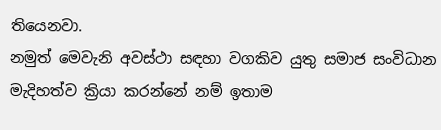තියෙනවා.
නමුත් මෙවැනි අවස්ථා සඳහා වගකිව යුතු සමාජ සංවිධාන මැදිහත්ව ක්‍රියා කරන්නේ නම් ඉතාම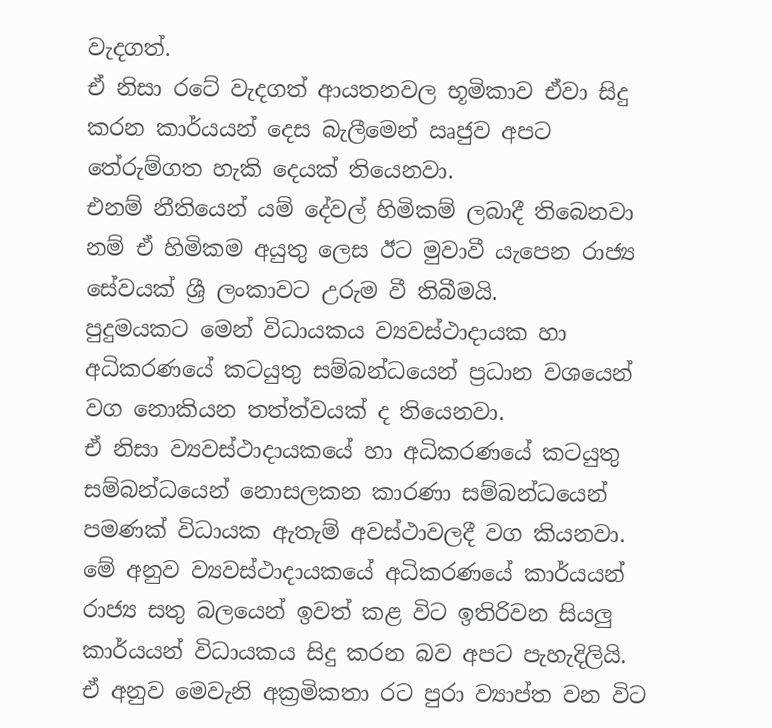වැදගත්.
ඒ නිසා රටේ වැදගත් ආයතනවල භූමිකාව ඒවා සිදු කරන කාර්යයන් දෙස බැලීමෙන් ඍජුව අපට තේරුම්ගත හැකි දෙයක් තියෙනවා.
එනම් නීතියෙන් යම් දේවල් හිමිකම් ලබාදී තිබෙනවා නම් ඒ හිමිකම අයුතු ලෙස ඊට මුවාවී යැපෙන රාජ්‍ය සේවයක් ශ්‍රී ලංකාවට උරුම වී තිබීමයි.
පුදුමයකට මෙන් විධායකය ව්‍යවස්ථාදායක හා අධිකරණයේ කටයුතු සම්බන්ධයෙන් ප්‍රධාන වශයෙන් වග නොකියන තත්ත්වයක් ද තියෙනවා.
ඒ නිසා ව්‍යවස්ථාදායකයේ හා අධිකරණයේ කටයුතු සම්බන්ධයෙන් නොසලකන කාරණා සම්බන්ධයෙන් පමණක් විධායක ඇතැම් අවස්ථාවලදී වග කියනවා.
මේ අනුව ව්‍යවස්ථාදායකයේ අධිකරණයේ කාර්යයන් රාජ්‍ය සතු බලයෙන් ඉවත් කළ විට ඉතිරිවන සියලු‍ කාර්යයන් විධායකය සිදු කරන බව අපට පැහැදිලියි.
ඒ අනුව මෙවැනි අක්‍රමිකතා රට පුරා ව්‍යාප්ත වන විට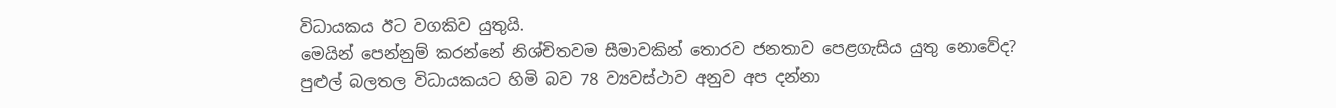විධායකය ඊට වගකිව යුතුයි.
මෙයින් පෙන්නුම් කරන්නේ නිශ්චිතවම සීමාවකින් තොරව ජනතාව පෙළගැසිය යුතු නොවේද?
පුළුල් බලතල විධායකයට හිමි බව 78 ව්‍යවස්ථාව අනුව අප දන්නා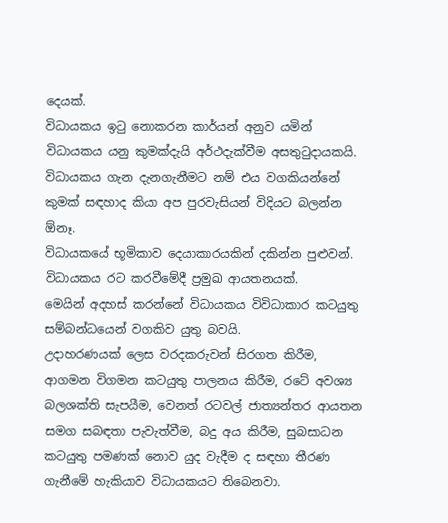දෙයක්.
විධායකය ඉටු නොකරන කාර්යන් අනුව යමින් විධායකය යනු කුමක්දැයි අර්ථදැක්වීම අසතුටුදායකයි.
විධායකය ගැන දැනගැනීමට නම් එය වගකියන්නේ කුමක් සඳහාද කියා අප පුරවැසියන් විදියට බලන්න ඕනෑ.
විධායකයේ භූමිකාව දෙයාකාරයකින් දකින්න පුළුවන්.
විධායකය රට කරවීමේදී ප්‍රමුඛ ආයතනයක්.
මෙයින් අදහස් කරන්නේ විධායකය විවිධාකාර කටයුතු සම්බන්ධයෙන් වගකිව යුතු බවයි.
උදාහරණයක් ලෙස වරදකරුවන් සිරගත කිරීම, ආගමන විගමන කටයුතු පාලනය කිරීම, රටේ අවශ්‍ය බලශක්ති සැපයීම, වෙනත් රටවල් ජාත්‍යන්තර ආයතන සමග සබඳතා පැවැත්වීම, බදු අය කිරීම, සුබසාධන කටයුතු පමණක් නොව යුද වැදීම ද සඳහා තීරණ ගැනීමේ හැකියාව විධායකයට තිබෙනවා.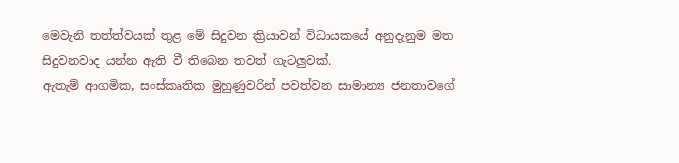මෙවැනි තත්ත්වයක් තුළ මේ සිදුවන ක්‍රියාවන් විධායකයේ අනුදැනුම මත සිදුවනවාද යන්න ඇති වී තිබෙන තවත් ගැටලු‍වක්.
ඇතැම් ආගමික, සංස්කෘතික මුහුණුවරින් පවත්වන සාමාන්‍ය ජනතාවගේ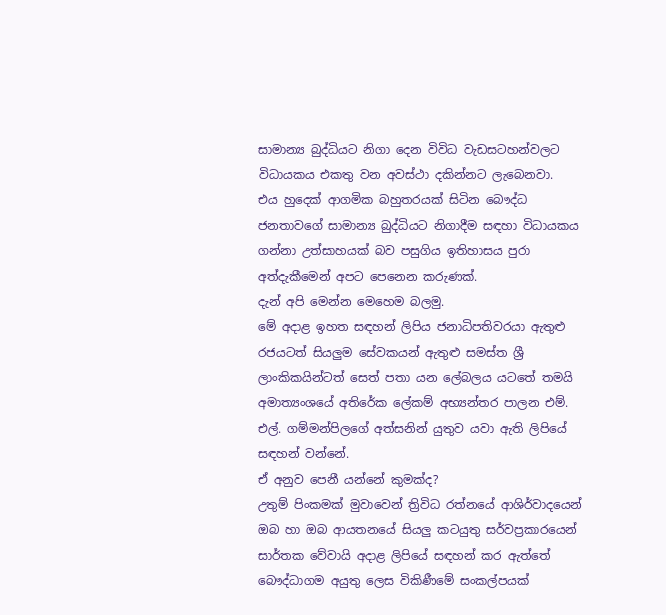සාමාන්‍ය බුද්ධියට නිගා දෙන විවිධ වැඩසටහන්වලට විධායකය එකතු වන අවස්ථා දකින්නට ලැබෙනවා.
එය හුදෙක් ආගමික බහුතරයක් සිටින බෞද්ධ ජනතාවගේ සාමාන්‍ය බුද්ධියට නිගාදීම සඳහා විධායකය ගන්නා උත්සාහයක් බව පසුගිය ඉතිහාසය පුරා අත්දැකීමෙන් අපට පෙනෙන කරුණක්.
දැන් අපි මෙන්න මෙහෙම බලමු.
මේ අදාළ ඉහත සඳහන් ලිපිය ජනාධිපතිවරයා ඇතුළු රජයටත් සියලු‍ම සේවකයන් ඇතුළු සමස්ත ශ්‍රී ලාංකිකයින්ටත් සෙත් පතා යන ලේබලය යටතේ තමයි අමාත්‍යංශයේ අතිරේක ලේකම් අභ්‍යන්තර පාලන එම්. එල්. ගම්මන්පිලගේ අත්සනින් යුතුව යවා ඇති ලිපියේ සඳහන් වන්නේ.
ඒ අනුව පෙනී යන්නේ කුමක්ද?
උතුම් පිංකමක් මුවාවෙන් ත්‍රිවිධ රත්නයේ ආශිර්වාදයෙන් ඔබ හා ඔබ ආයතනයේ සියලු‍ කටයුතු සර්වප්‍රකාරයෙන් සාර්තක වේවායි අදාළ ලිපියේ සඳහන් කර ඇත්තේ බෞද්ධාගම අයුතු ලෙස විකිණීමේ සංකල්පයක්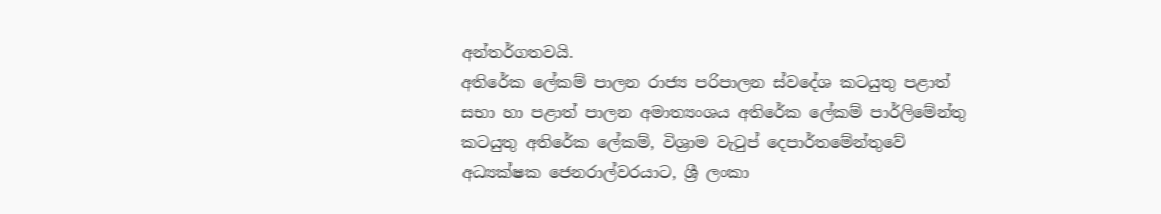අන්තර්ගතවයි.
අතිරේක ලේකම් පාලන රාජ්‍ය පරිපාලන ස්වදේශ කටයුතු පළාත් සභා හා පළාත් පාලන අමාත්‍යංශය අතිරේක ලේකම් පාර්ලිමේන්තු කටයුතු අතිරේක ලේකම්, විශ්‍රාම වැටුප් දෙපාර්තමේන්තුවේ අධ්‍යක්ෂක ජෙනරාල්වරයාට, ශ්‍රී ලංකා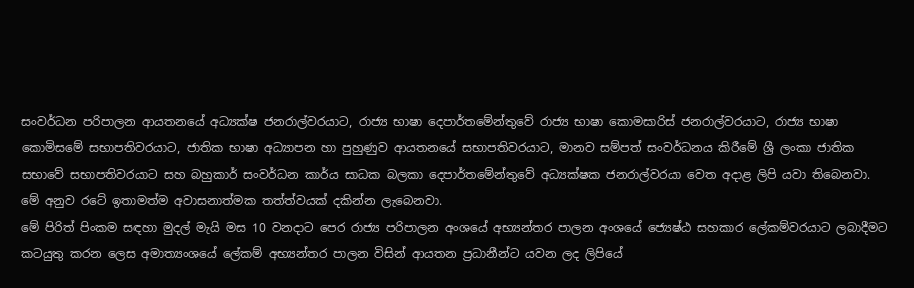සංවර්ධන පරිපාලන ආයතනයේ අධ්‍යක්ෂ ජනරාල්වරයාට, රාජ්‍ය භාෂා දෙපාර්තමේන්තුවේ රාජ්‍ය භාෂා කොමසාරිස් ජනරාල්වරයාට, රාජ්‍ය භාෂා කොමිසමේ සභාපතිවරයාට, ජාතික භාෂා අධ්‍යාපන හා පුහුණුව ආයතනයේ සභාපතිවරයාට, මානව සම්පත් සංවර්ධනය කිරීමේ ශ්‍රී ලංකා ජාතික සභාවේ සභාපතිවරයාට සහ බහුකාර් සංවර්ධන කාර්ය සාධක බලකා දෙපාර්තමේන්තුවේ අධ්‍යක්ෂක ජනරාල්වරයා වෙත අදාළ ලිපි යවා තිබෙනවා.
මේ අනුව රටේ ඉතාමත්ම අවාසනාත්මක තත්ත්වයක් දකින්න ලැබෙනවා.
මේ පිරිත් පිංකම සඳහා මුදල් මැයි මස 10 වනදාට පෙර රාජ්‍ය පරිපාලන අංශයේ අභ්‍යන්තර පාලන අංශයේ ජ්‍යෙෂ්ඨ සහකාර ලේකම්වරයාට ලබාදීමට කටයුතු කරන ලෙස අමාත්‍යංශයේ ලේකම් අභ්‍යන්තර පාලන විසින් ආයතන ප්‍රධානීන්ට යවන ලද ලිපියේ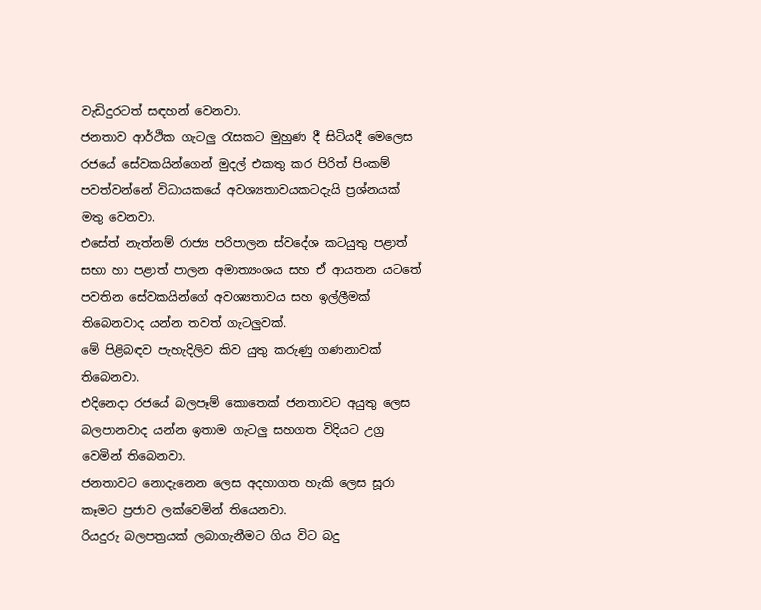වැඩිදුරටත් සඳහන් වෙනවා.
ජනතාව ආර්ථික ගැටලු‍ රැසකට මුහුණ දී සිටියදී මෙලෙස රජයේ සේවකයින්ගෙන් මුදල් එකතු කර පිරිත් පිංකම් පවත්වන්නේ විධායකයේ අවශ්‍යතාවයකටදැයි ප්‍රශ්නයක් මතු වෙනවා.
එසේත් නැත්නම් රාජ්‍ය පරිපාලන ස්වදේශ කටයුතු පළාත් සභා හා පළාත් පාලන අමාත්‍යංශය සහ ඒ ආයතන යටතේ පවතින සේවකයින්ගේ අවශ්‍යතාවය සහ ඉල්ලීමක් තිබෙනවාද යන්න තවත් ගැටලු‍වක්.
මේ පිළිබඳව පැහැදිලිව කිව යුතු කරුණු ගණනාවක් තිබෙනවා.
එදිනෙදා රජයේ බලපෑම් කොතෙක් ජනතාවට අයුතු ලෙස බලපානවාද යන්න ඉතාම ගැටලු‍ සහගත විදියට උග්‍ර වෙමින් තිබෙනවා.
ජනතාවට නොදැනෙන ලෙස අදහාගත හැකි ලෙස සූරා කෑමට ප්‍රජාව ලක්වෙමින් තියෙනවා.
රියදුරු බලපත්‍රයක් ලබාගැනීමට ගිය විට බදු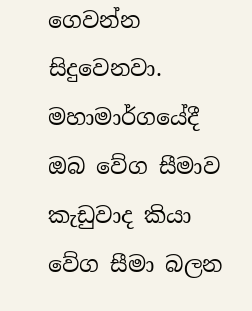ගෙවන්න සිදුවෙනවා.
මහාමාර්ගයේදී ඔබ වේග සීමාව කැඩුවාද කියා වේග සීමා බලන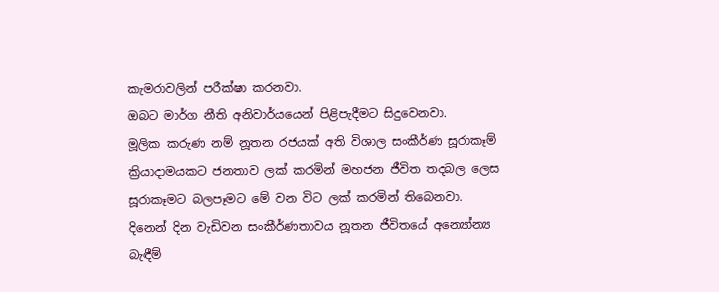කැමරාවලින් පරීක්ෂා කරනවා.
ඔබට මාර්ග නීති අනිවාර්යයෙන් පිළිපැදීමට සිදුවෙනවා.
මූලික කරුණ නම් නූතන රජයක් අති විශාල සංකීර්ණ සූරාකෑම් ක්‍රියාදාමයකට ජනතාව ලක් කරමින් මහජන ජීවිත තදබල ලෙස සූරාකෑමට බලපෑමට මේ වන විට ලක් කරමින් තිබෙනවා.
දිනෙන් දින වැඩිවන සංකීර්ණතාවය නූතන ජීවිතයේ අන්‍යෝන්‍ය බැඳීම්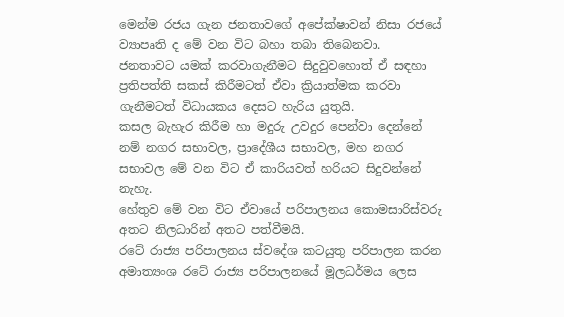මෙන්ම රජය ගැන ජනතාවගේ අපේක්ෂාවන් නිසා රජයේ ව්‍යාපෘති ද මේ වන විට බහා තබා තිබෙනවා.
ජනතාවට යමක් කරවාගැනීමට සිදුවුවහොත් ඒ සඳහා ප්‍රතිපත්ති සකස් කිරීමටත් ඒවා ක්‍රියාත්මක කරවා ගැනීමටත් විධායකය දෙසට හැරිය යුතුයි.
කසල බැහැර කිරීම හා මදුරු උවදුර පෙන්වා දෙන්නේ නම් නගර සභාවල, ප්‍රාදේශීය සභාවල, මහ නගර සභාවල මේ වන විට ඒ කාරියවත් හරියට සිදුවන්නේ නැහැ.
හේතුව මේ වන විට ඒවායේ පරිපාලනය කොමසාරිස්වරු අතට නිලධාරින් අතට පත්වීමයි.
රටේ රාජ්‍ය පරිපාලනය ස්වදේශ කටයුතු පරිපාලන කරන අමාත්‍යංශ රටේ රාජ්‍ය පරිපාලනයේ මූලධර්මය ලෙස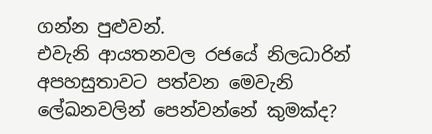ගන්න පුළුවන්.
එවැනි ආයතනවල රජයේ නිලධාරින් අපහසුතාවට පත්වන මෙවැනි ලේඛනවලින් පෙන්වන්නේ කුමක්ද?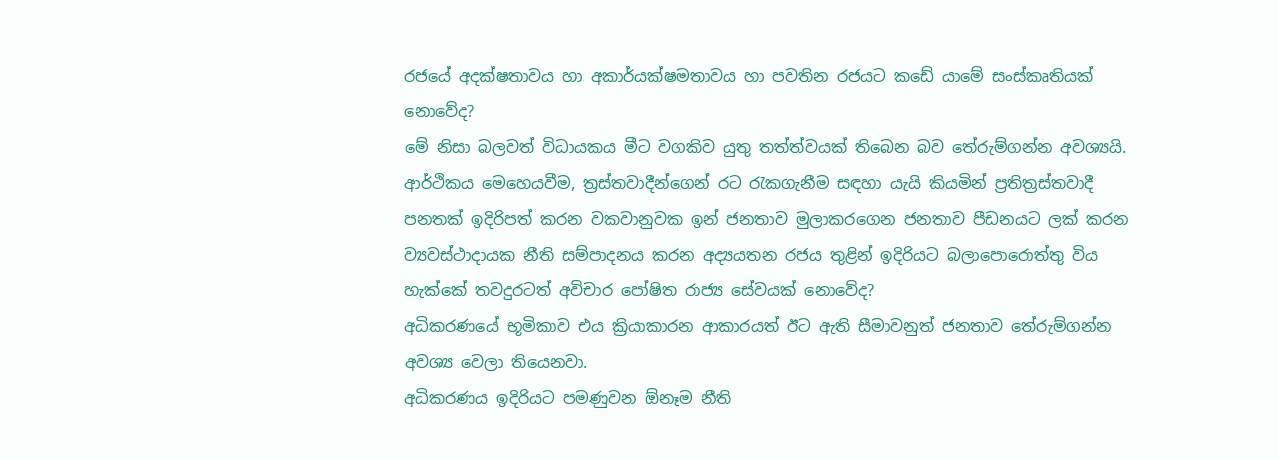රජයේ අදක්ෂතාවය හා අකාර්යක්ෂමතාවය හා පවතින රජයට කඩේ යාමේ සංස්කෘතියක් නොවේද?
මේ නිසා බලවත් විධායකය මීට වගකිව යුතු තත්ත්වයක් තිබෙන බව තේරුම්ගන්න අවශ්‍යයි.
ආර්ථිකය මෙහෙයවීම, ත්‍රස්තවාදීන්ගෙන් රට රැකගැනීම සඳහා යැයි කියමින් ප්‍රතිත්‍රස්තවාදී පනතක් ඉදිරිපත් කරන වකවානුවක ඉන් ජනතාව මුලාකරගෙන ජනතාව පීඩනයට ලක් කරන ව්‍යවස්ථාදායක නීති සම්පාදනය කරන අද්‍යයතන රජය තුළින් ඉදිරියට බලාපොරොත්තු විය හැක්කේ තවදුරටත් අවිචාර පෝෂිත රාජ්‍ය සේවයක් නොවේද?
අධිකරණයේ භූමිකාව එය ක්‍රියාකාරන ආකාරයත් ඊට ඇති සීමාවනුත් ජනතාව තේරුම්ගන්න අවශ්‍ය වෙලා තියෙනවා.
අධිකරණය ඉදිරියට පමණුවන ඕනෑම නීති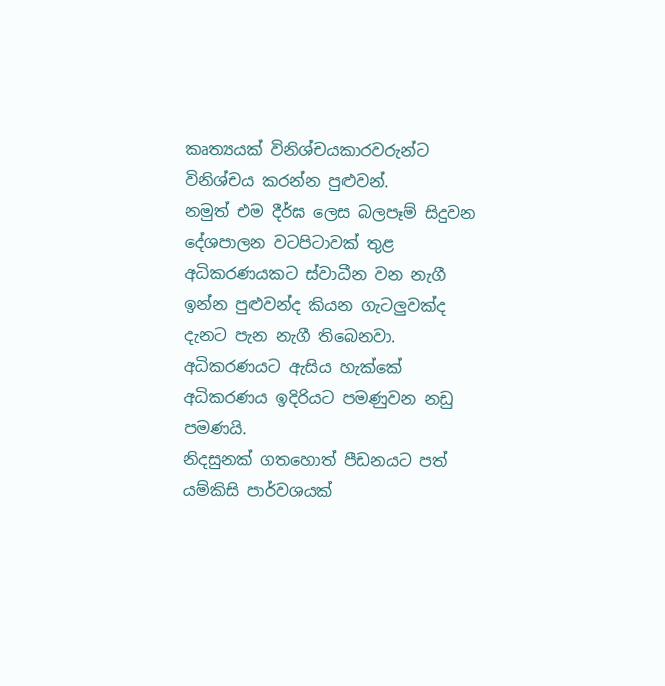කෘත්‍යයක් විනිශ්චයකාරවරුන්ට විනිශ්චය කරන්න පුළුවන්.
නමුත් එම දීර්ඝ ලෙස බලපෑම් සිදුවන දේශපාලන වටපිටාවක් තුළ අධිකරණයකට ස්වාධීන වන නැගී ඉන්න පුළුවන්ද කියන ගැටලු‍වක්ද දැනට පැන නැගී තිබෙනවා.
අධිකරණයට ඇසිය හැක්කේ අධිකරණය ඉදිරියට පමණුවන නඩු පමණයි.
නිදසුනක් ගතහොත් පීඩනයට පත් යම්කිසි පාර්වශයක්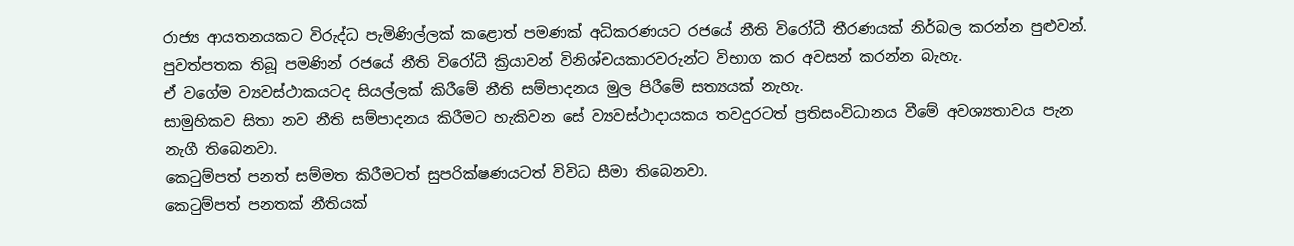රාජ්‍ය ආයතනයකට විරුද්ධ පැමිණිල්ලක් කළොත් පමණක් අධිකරණයට රජයේ නීති විරෝධී තීරණයක් නිර්බල කරන්න පුළුවන්.
පුවත්පතක තිබූ පමණින් රජයේ නීති විරෝධී ක්‍රියාවන් විනිශ්චයකාරවරුන්ට විභාග කර අවසන් කරන්න බැහැ.
ඒ වගේම ව්‍යවස්ථාකයටද සියල්ලක් කිරීමේ නීති සම්පාදනය මුල පිරීමේ සත්‍යයක් නැහැ.
සාමුහිකව සිතා නව නීති සම්පාදනය කිරීමට හැකිවන සේ ව්‍යවස්ථාදායකය තවදුරටත් ප්‍රතිසංවිධානය වීමේ අවශ්‍යතාවය පැන නැගී තිබෙනවා.
කෙටුම්පත් පනත් සම්මත කිරීමටත් සුපරික්ෂණයටත් විවිධ සීමා තිබෙනවා.
කෙටුම්පත් පනතක් නීතියක්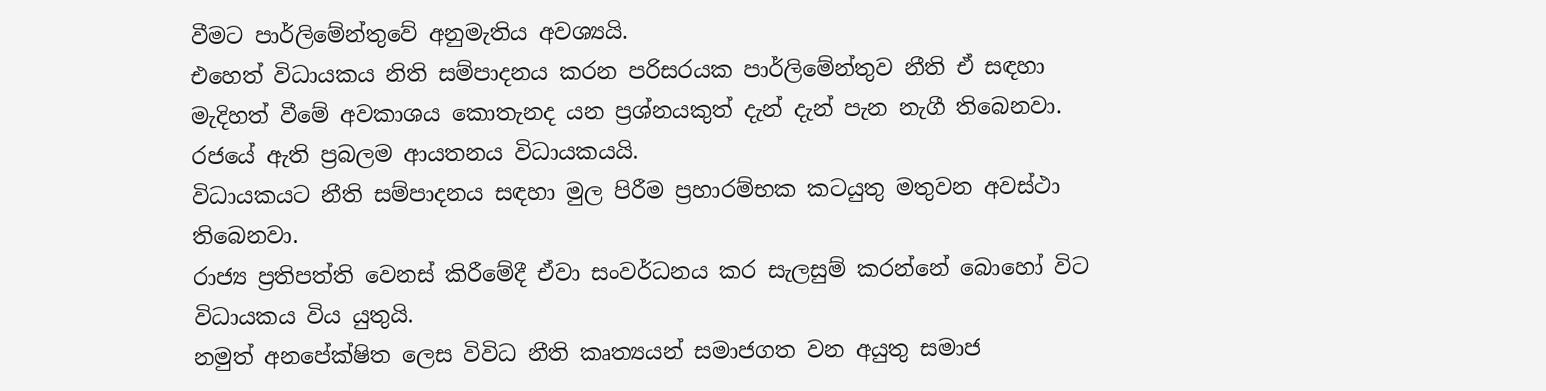වීමට පාර්ලිමේන්තුවේ අනුමැතිය අවශ්‍යයි.
එහෙත් විධායකය නිති සම්පාදනය කරන පරිසරයක පාර්ලිමේන්තුව නීති ඒ සඳහා මැදිහත් වීමේ අවකාශය කොතැනද යන ප්‍රශ්නයකුත් දැන් දැන් පැන නැගී තිබෙනවා.
රජයේ ඇති ප්‍රබලම ආයතනය විධායකයයි.
විධායකයට නීති සම්පාදනය සඳහා මුල පිරීම ප්‍රහාරම්භක කටයුතු මතුවන අවස්ථා තිබෙනවා.
රාජ්‍ය ප්‍රතිපත්ති වෙනස් කිරීමේදී ඒවා සංවර්ධනය කර සැලසුම් කරන්නේ බොහෝ විට විධායකය විය යුතුයි.
නමුත් අනපේක්ෂිත ලෙස විවිධ නීති කෘත්‍යයන් සමාජගත වන අයුතු සමාජ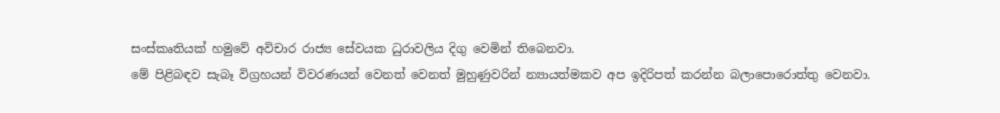සංස්කෘතියක් හමුවේ අවිචාර රාජ්‍ය සේවයක ධුරාවලිය දිගු වෙමින් තිබෙනවා.
මේ පිළිබඳව සැබෑ විග්‍රහයන් විවරණයන් වෙනත් වෙනත් මුහුණුවරින් න්‍යායත්මකව අප ඉදිරිපත් කරන්න බලාපොරොත්තු වෙනවා.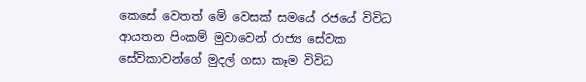කෙසේ වෙතත් මේ වෙසක් සමයේ රජයේ විවිධ ආයතන පිංකම් මුවාවෙන් රාජ්‍ය සේවක සේවිකාවන්ගේ මුදල් ගසා කෑම විවිධ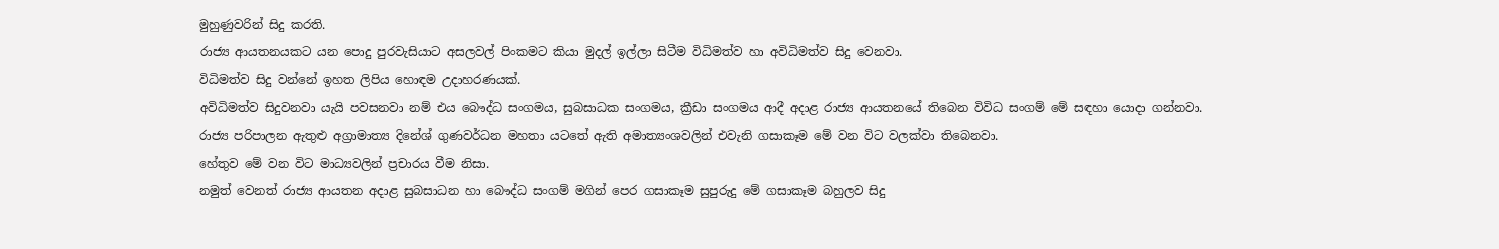මුහුණුවරින් සිදු කරති.
රාජ්‍ය ආයතනයකට යන පොදු පුරවැසියාට අසලවල් පිංකමට කියා මුදල් ඉල්ලා සිටීම විධිමත්ව හා අවිධිමත්ව සිදු වෙනවා.
විධිමත්ව සිදු වන්නේ ඉහත ලිපිය හොඳම උදාහරණයක්.
අවිධිමත්ව සිදුවනවා යැයි පවසනවා නම් එය බෞද්ධ සංගමය, සුබසාධක සංගමය, ක්‍රීඩා සංගමය ආදී අදාළ රාජ්‍ය ආයතනයේ තිබෙන විවිධ සංගම් මේ සඳහා යොදා ගන්නවා.
රාජ්‍ය පරිපාලන ඇතුළු අග්‍රාමාත්‍ය දිනේශ් ගුණවර්ධන මහතා යටතේ ඇති අමාත්‍යංශවලින් එවැනි ගසාකෑම මේ වන විට වලක්වා තිබෙනවා.
හේතුව මේ වන විට මාධ්‍යවලින් ප්‍රචාරය වීම නිසා.
නමුත් වෙනත් රාජ්‍ය ආයතන අදාළ සුබසාධන හා බෞද්ධ සංගම් මගින් පෙර ගසාකෑම සුපුරුදු මේ ගසාකෑම බහුලව සිදු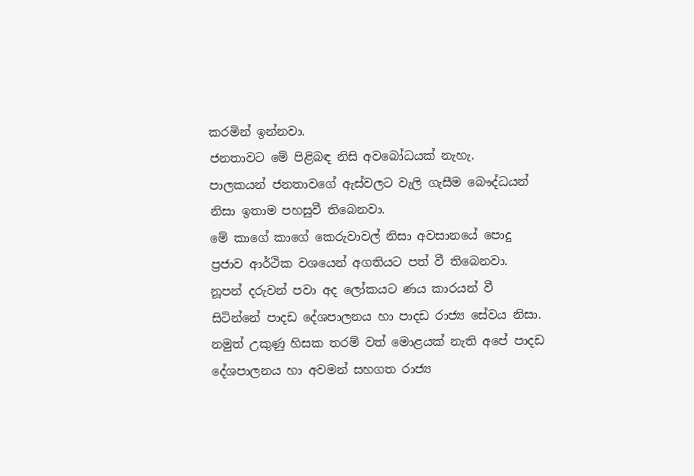කරමින් ඉන්නවා.
ජනතාවට මේ පිළිබඳ නිසි අවබෝධයක් නැහැ.
පාලකයන් ජනතාවගේ ඇස්වලට වැලි ගැසීම බෞද්ධයන් නිසා ඉතාම පහසුවී තිබෙනවා.
මේ කාගේ කාගේ කෙරුවාවල් නිසා අවසානයේ පොදු ප්‍රජාව ආර්ථික වශයෙන් අගතියට පත් වී තිබෙනවා.
නූපන් දරුවන් පවා අද ලෝකයට ණය කාරයන් වී සිටින්නේ පාදඩ දේශපාලනය හා පාදඩ රාජ්‍ය සේවය නිසා.
නමුත් උකුණු හිසක තරම් වත් මොළයක් නැති අපේ පාදඩ දේශපාලනය හා අවමන් සහගත රාජ්‍ය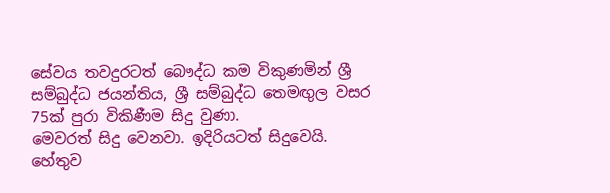සේවය තවදුරටත් බෞද්ධ කම විකුණමින් ශ්‍රී සම්බුද්ධ ජයන්තිය, ශ්‍රී සම්බුද්ධ තෙමඟුල වසර 75ක් පුරා විකිණීම සිදු වුණා.
මෙවරත් සිදු වෙනවා. ඉදිරියටත් සිදුවෙයි.
හේතුව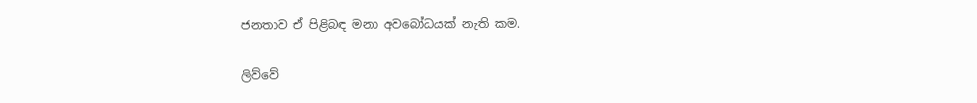ජනතාව ඒ පිළිබඳ මනා අවබෝධයක් නැති කම.

ලිව්වේ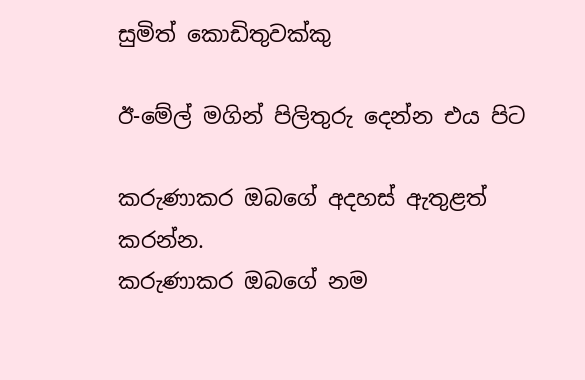සුමිත් කොඩිතුවක්කු

ඊ-මේල් මගින් පිලිතුරු දෙන්න එය පිට

කරුණාකර ඔබගේ අදහස් ඇතුළත් කරන්න.
කරුණාකර ඔබගේ නම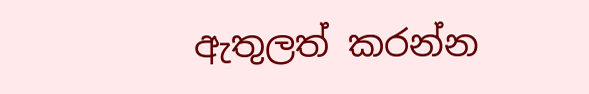ඇතුලත් කරන්න